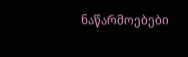ნაწარმოებები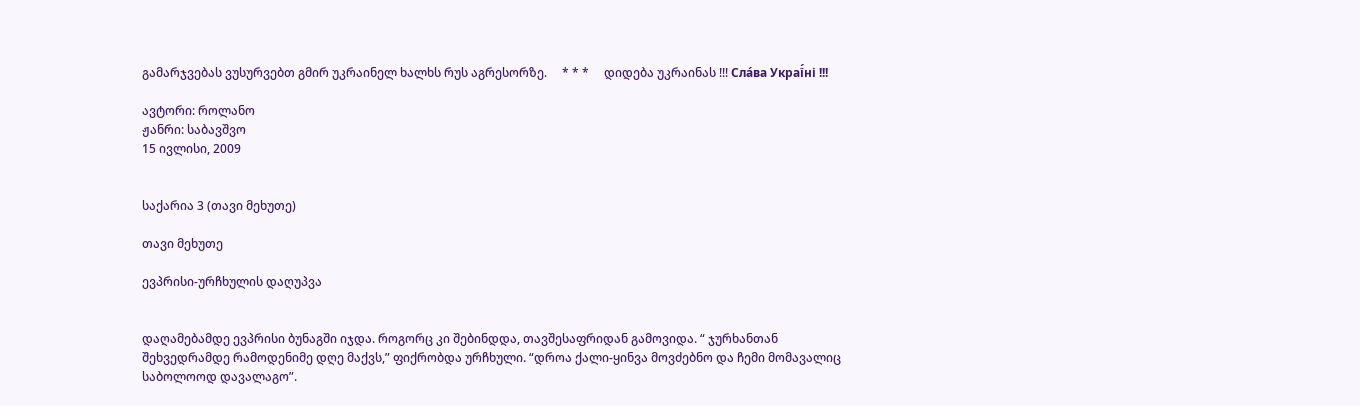გამარჯვებას ვუსურვებთ გმირ უკრაინელ ხალხს რუს აგრესორზე.     * * *     დიდება უკრაინას !!! Сла́ва Украї́ні !!!

ავტორი: როლანო
ჟანრი: საბავშვო
15 ივლისი, 2009


საქარია 3 (თავი მეხუთე)

თავი მეხუთე

ევპრისი-ურჩხულის დაღუპვა


დაღამებამდე ევპრისი ბუნაგში იჯდა. როგორც კი შებინდდა, თავშესაფრიდან გამოვიდა. “ ჯურხანთან შეხვედრამდე რამოდენიმე დღე მაქვს,” ფიქრობდა ურჩხული. “დროა ქალი-ყინვა მოვძებნო და ჩემი მომავალიც საბოლოოდ დავალაგო”.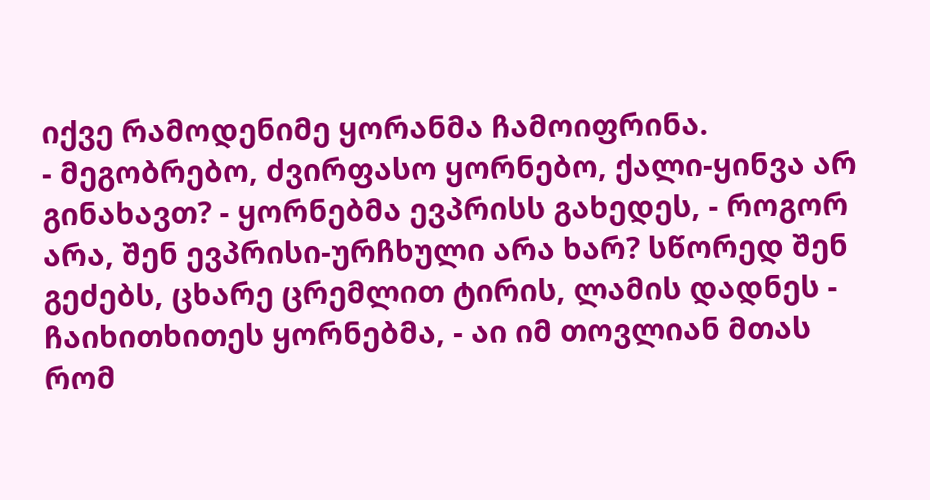იქვე რამოდენიმე ყორანმა ჩამოიფრინა.
- მეგობრებო, ძვირფასო ყორნებო, ქალი-ყინვა არ გინახავთ? - ყორნებმა ევპრისს გახედეს, - როგორ არა, შენ ევპრისი-ურჩხული არა ხარ? სწორედ შენ გეძებს, ცხარე ცრემლით ტირის, ლამის დადნეს - ჩაიხითხითეს ყორნებმა, - აი იმ თოვლიან მთას რომ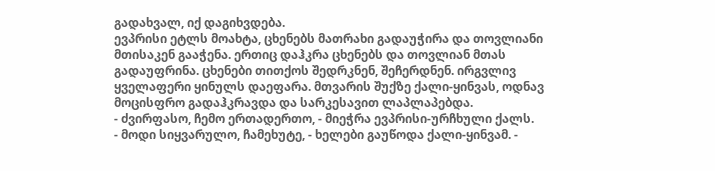გადახვალ, იქ დაგიხვდება.
ევპრისი ეტლს მოახტა, ცხენებს მათრახი გადაუჭირა და თოვლიანი მთისაკენ გააჭენა. ერთიც დაჰკრა ცხენებს და თოვლიან მთას გადაუფრინა. ცხენები თითქოს შედრკნენ, შეჩერდნენ. ირგვლივ ყველაფერი ყინულს დაეფარა. მთვარის შუქზე ქალი-ყინვას, ოდნავ მოცისფრო გადაჰკრავდა და სარკესავით ლაპლაპებდა.
- ძვირფასო, ჩემო ერთადერთო, - მიეჭრა ევპრისი-ურჩხული ქალს.
- მოდი სიყვარულო, ჩამეხუტე, - ხელები გაუწოდა ქალი-ყინვამ. -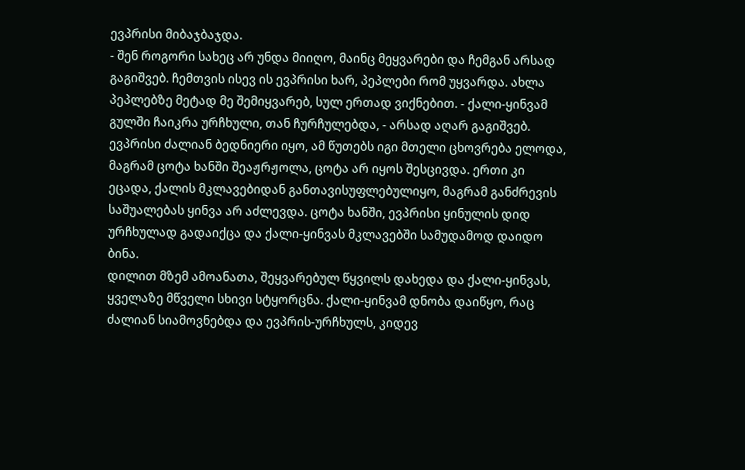ევპრისი მიბაჯბაჯდა.
- შენ როგორი სახეც არ უნდა მიიღო, მაინც მეყვარები და ჩემგან არსად გაგიშვებ. ჩემთვის ისევ ის ევპრისი ხარ, პეპლები რომ უყვარდა. ახლა პეპლებზე მეტად მე შემიყვარებ, სულ ერთად ვიქნებით. - ქალი-ყინვამ გულში ჩაიკრა ურჩხული, თან ჩურჩულებდა, - არსად აღარ გაგიშვებ.
ევპრისი ძალიან ბედნიერი იყო, ამ წუთებს იგი მთელი ცხოვრება ელოდა, მაგრამ ცოტა ხანში შეაჟრჟოლა, ცოტა არ იყოს შესცივდა. ერთი კი ეცადა, ქალის მკლავებიდან განთავისუფლებულიყო, მაგრამ განძრევის საშუალებას ყინვა არ აძლევდა. ცოტა ხანში, ევპრისი ყინულის დიდ ურჩხულად გადაიქცა და ქალი-ყინვას მკლავებში სამუდამოდ დაიდო ბინა.
დილით მზემ ამოანათა, შეყვარებულ წყვილს დახედა და ქალი-ყინვას, ყველაზე მწველი სხივი სტყორცნა. ქალი-ყინვამ დნობა დაიწყო, რაც ძალიან სიამოვნებდა და ევპრის-ურჩხულს, კიდევ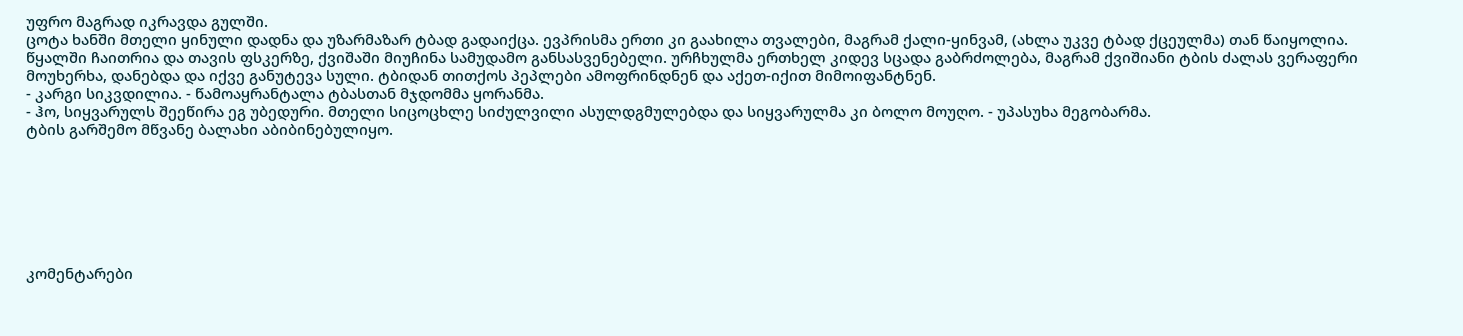უფრო მაგრად იკრავდა გულში.
ცოტა ხანში მთელი ყინული დადნა და უზარმაზარ ტბად გადაიქცა. ევპრისმა ერთი კი გაახილა თვალები, მაგრამ ქალი-ყინვამ, (ახლა უკვე ტბად ქცეულმა) თან წაიყოლია. წყალში ჩაითრია და თავის ფსკერზე, ქვიშაში მიუჩინა სამუდამო განსასვენებელი. ურჩხულმა ერთხელ კიდევ სცადა გაბრძოლება, მაგრამ ქვიშიანი ტბის ძალას ვერაფერი მოუხერხა, დანებდა და იქვე განუტევა სული. ტბიდან თითქოს პეპლები ამოფრინდნენ და აქეთ-იქით მიმოიფანტნენ.
- კარგი სიკვდილია. - წამოაყრანტალა ტბასთან მჯდომმა ყორანმა.
- ჰო, სიყვარულს შეეწირა ეგ უბედური. მთელი სიცოცხლე სიძულვილი ასულდგმულებდა და სიყვარულმა კი ბოლო მოუღო. - უპასუხა მეგობარმა.
ტბის გარშემო მწვანე ბალახი აბიბინებულიყო.







კომენტარები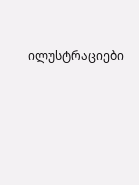ილუსტრაციები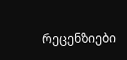რეცენზიები